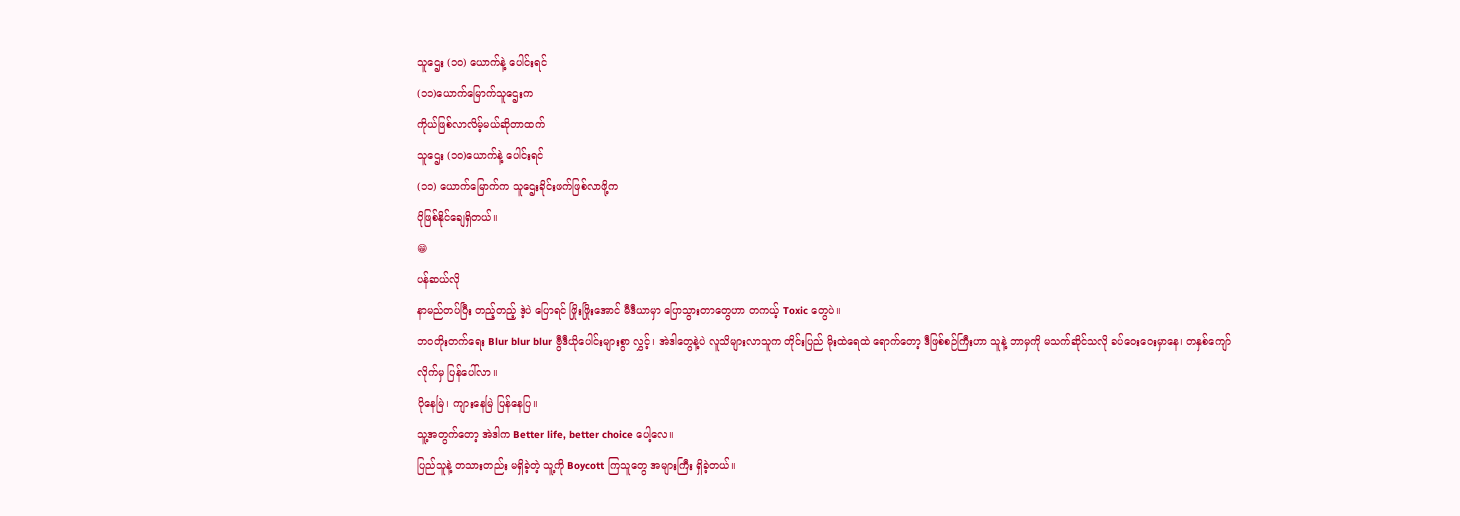သူဌေး (၁၀) ယောက်နဲ့ ပေါင်းရင်
(၁၁)ယောက်မြောက်သူဌေးက
ကိုယ်ဖြစ်လာလိမ့်မယ်ဆိုတာထက်
သူဌေး (၁၀)ယောက်နဲ့ ပေါင်းရင်
(၁၁) ယောက်မြောက်က သူဌေးခိုင်းဖက်ဖြစ်လာဖို့က
ပိုဖြစ်နိုင်ချေရှိတယ်။
😁
ပန်ဆယ်လို
နာမည်တပ်ပြီး တည့်တည့် ဒဲ့ပဲ ပြောရင် ဖြိုးဖြိုးအောင် မီဒီယာမှာ ပြောသွားတာတွေဟာ တကယ့် Toxic တွေပဲ။
ဘဝတိုးတက်ရေး Blur blur blur ဗွီဒီယိုပေါင်းများစွာ လွှင့်၊ အဲဒါတွေနဲ့ပဲ လူသိများလာသူက တိုင်းပြည် မိုးထဲရေထဲ ရောက်တော့ ဒီဖြစ်စဉ်ကြီးဟာ သူနဲ့ ဘာမှကို မသက်ဆိုင်သလို ခပ်ဝေးဝေးမှာနေ၊ တနှစ်ကျော်လိုက်မှ ပြန်ပေါ်လာ။
ပိုနေမြဲ၊ ကျားနေမြဲ ပြန်နေပြ။
သူ့အတွက်တော့ အဲဒါက Better life, better choice ပေါ့လေ။
ပြည်သူနဲ့ တသားတည်း မရှိခဲ့တဲ့ သူ့ကို Boycott ကြသူတွေ အများကြီး ရှိခဲ့တယ်။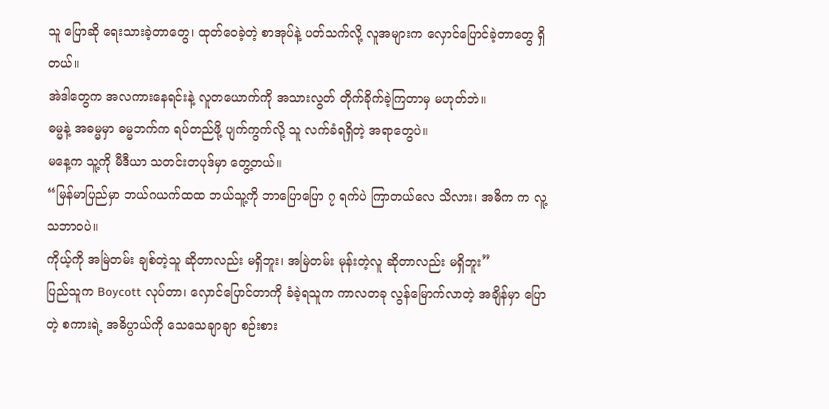သူ ပြောဆို ရေးသားခဲ့တာတွေ၊ ထုတ်ဝေခဲ့တဲ့ စာအုပ်နဲ့ ပတ်သက်လို့ လူအများက လှောင်ပြောင်ခဲ့တာတွေ ရှိတယ်။
အဲဒါတွေက အလကားနေရင်းနဲ့ လူတယောက်ကို အသားလွတ် တိုက်ခိုက်ခဲ့ကြတာမှ မဟုတ်ဘဲ။
ဓမ္မနဲ့ အဓမ္မမှာ ဓမ္မဘက်က ရပ်တည်ဖို့ ပျက်ကွက်လို့ သူ လက်ခံရရှိတဲ့ အရာတွေပဲ။
မနေ့က သူ့ကို မီဒီယာ သတင်းတပုဒ်မှာ တွေ့တယ်။
“မြန်မာပြည်မှာ ဘယ်ဂယက်ထထ ဘယ်သူ့ကို ဘာပြောပြော ၇ ရက်ပဲ ကြာတယ်လေ သိလား၊ အဓိက က လူ့သဘာဝပဲ။
ကိုယ့်ကို အမြဲတမ်း ချစ်တဲ့သူ ဆိုတာလည်း မရှိဘူး၊ အမြဲတမ်း မုန်းတဲ့လူ ဆိုတာလည်း မရှိဘူး”
ပြည်သူက Boycott လုပ်တာ၊ လှောင်ပြောင်တာကို ခံခဲ့ရသူက ကာလတခု လွန်မြောက်လာတဲ့ အချိန်မှာ ပြောတဲ့ စကားရဲ့ အဓိပ္ပာယ်ကို သေသေချာချာ စဉ်းစား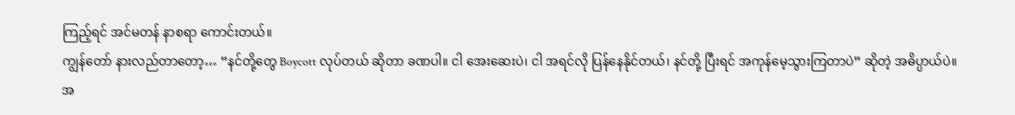ကြည့်ရင် အင်မတန် နာစရာ ကောင်းတယ်။
ကျွန်တော် နားလည်တာတော့… “နင်တို့တွေ Boycott လုပ်တယ် ဆိုတာ ခဏပါ။ ငါ အေးဆေးပဲ၊ ငါ အရင်လို ပြန်နေနိုင်တယ်၊ နင်တို့ ပြီးရင် အကုန်မေ့သွားကြတာပဲ” ဆိုတဲ့ အဓိပ္ပာယ်ပဲ။
အ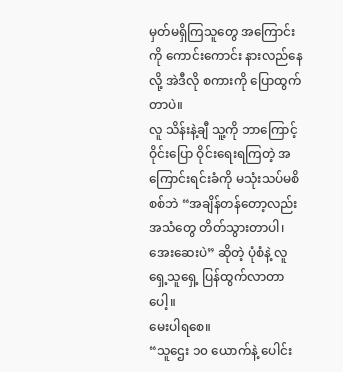မှတ်မရှိကြသူတွေ အကြောင်းကို ကောင်းကောင်း နားလည်နေလို့ အဲဒီလို စကားကို ပြောထွက်တာပဲ။
လူ သိန်းနဲ့ချီ သူ့ကို ဘာကြောင့် ဝိုင်းပြော ဝိုင်းရေးရကြတဲ့ အကြောင်းရင်းခံကို မသုံးသပ်မစိစစ်ဘဲ “အချိန်တန်တော့လည်း အသံတွေ တိတ်သွားတာပါ၊ အေးဆေးပဲ” ဆိုတဲ့ ပုံစံနဲ့ လူရှေ့သူရှေ့ ပြန်ထွက်လာတာပေါ့။
မေးပါရစေ။
“သူဌေး ၁၀ ယောက်နဲ့ ပေါင်း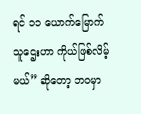ရင် ၁၁ ယောက်မြောက် သူဌေးဟာ ကိုယ်ဖြစ်လိမ့်မယ်” ဆိုတော့ ဘဝမှာ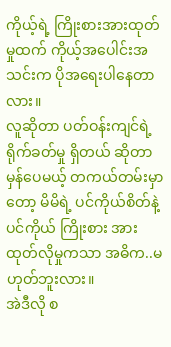ကိုယ့်ရဲ့ ကြိုးစားအားထုတ်မှုထက် ကိုယ့်အပေါင်းအသင်းက ပိုအရေးပါနေတာလား။
လူဆိုတာ ပတ်ဝန်းကျင်ရဲ့ ရိုက်ခတ်မှု ရှိတယ် ဆိုတာ မှန်ပေမယ့် တကယ်တမ်းမှာတော့ မိမိရဲ့ ပင်ကိုယ်စိတ်နဲ့ ပင်ကိုယ် ကြိုးစား အားထုတ်လိုမှုကသာ အဓိက..မဟုတ်ဘူးလား။
အဲဒီလို စ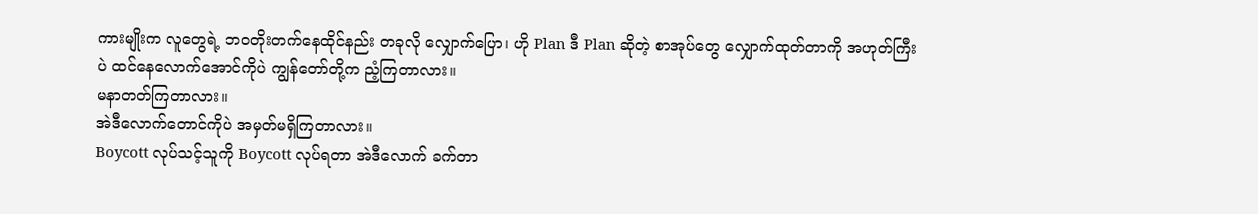ကားမျိုးက လူတွေရဲ့ ဘဝတိုးတက်နေထိုင်နည်း တခုလို လျှောက်ပြော၊ ဟို Plan ဒီ Plan ဆိုတဲ့ စာအုပ်တွေ လျှောက်ထုတ်တာကို အဟုတ်ကြီးပဲ ထင်နေလောက်အောင်ကိုပဲ ကျွန်တော်တို့က ညံ့ကြတာလား။
မနာတတ်ကြတာလား။
အဲဒီလောက်တောင်ကိုပဲ အမှတ်မရှိကြတာလား။
Boycott လုပ်သင့်သူကို Boycott လုပ်ရတာ အဲဒီလောက် ခက်တာ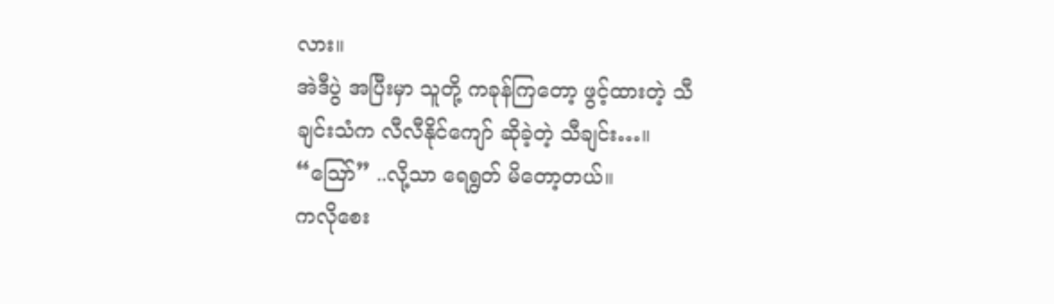လား။
အဲဒီပွဲ အပြီးမှာ သူတို့ ကခုန်ကြတော့ ဖွင့်ထားတဲ့ သီချင်းသံက လီလီနိုင်ကျော် ဆိုခဲ့တဲ့ သီချင်း…။
“ဪ” ..လို့သာ ရေရွတ် မိတော့တယ်။
ကလိုစေး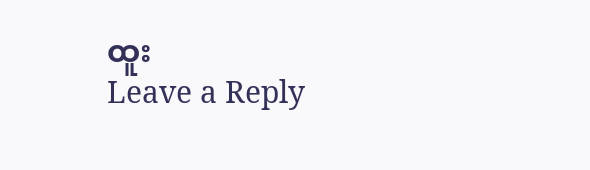ထူး
Leave a Reply